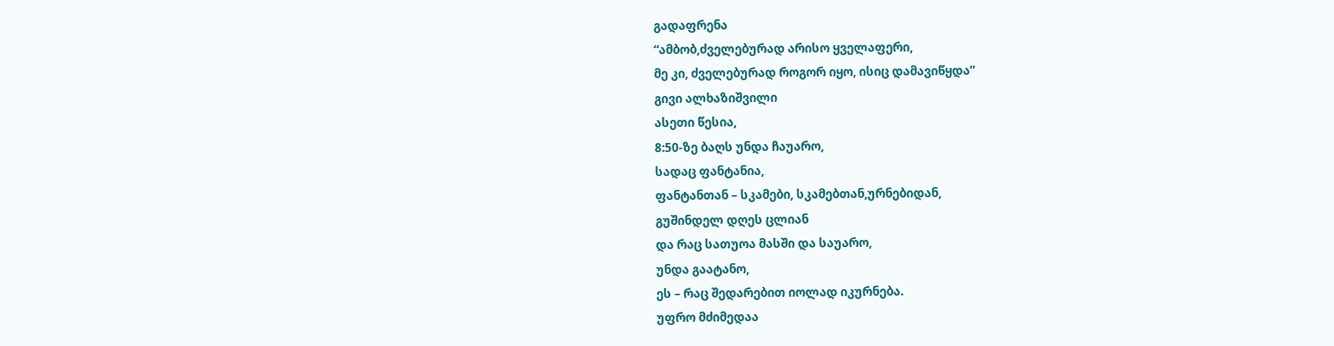გადაფრენა
“ამბობ,ძველებურად არისო ყველაფერი,
მე კი, ძველებურად როგორ იყო, ისიც დამავიწყდა”
გივი ალხაზიშვილი
ასეთი წესია,
8:50-ზე ბაღს უნდა ჩაუარო,
სადაც ფანტანია,
ფანტანთან – სკამები, სკამებთან,ურნებიდან,
გუშინდელ დღეს ცლიან
და რაც სათუოა მასში და საუარო,
უნდა გაატანო,
ეს – რაც შედარებით იოლად იკურნება.
უფრო მძიმედაა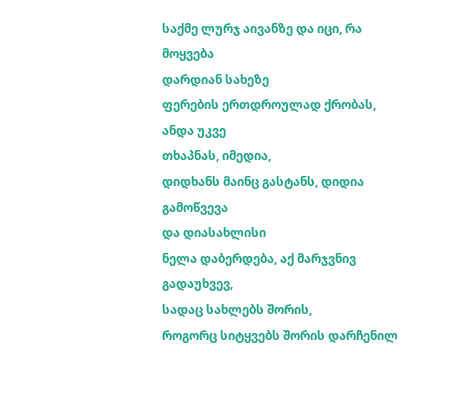საქმე ლურჯ აივანზე და იცი, რა მოყვება
დარდიან სახეზე
ფერების ერთდროულად ქრობას, ანდა უკვე
თხაპნას, იმედია,
დიდხანს მაინც გასტანს, დიდია გამოწვევა
და დიასახლისი
ნელა დაბერდება, აქ მარჯვნივ გადაუხვევ,
სადაც სახლებს შორის,
როგორც სიტყვებს შორის დარჩენილ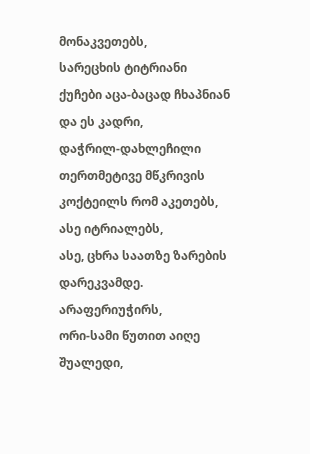მონაკვეთებს,
სარეცხის ტიტრიანი
ქუჩები აცა-ბაცად ჩხაპნიან და ეს კადრი,
დაჭრილ-დახლეჩილი
თერთმეტივე მწკრივის კოქტეილს რომ აკეთებს,
ასე იტრიალებს,
ასე, ცხრა საათზე ზარების დარეკვამდე.
არაფერიუჭირს,
ორი-სამი წუთით აიღე შუალედი,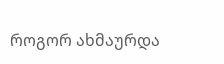როგორ ახმაურდა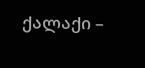ქალაქი –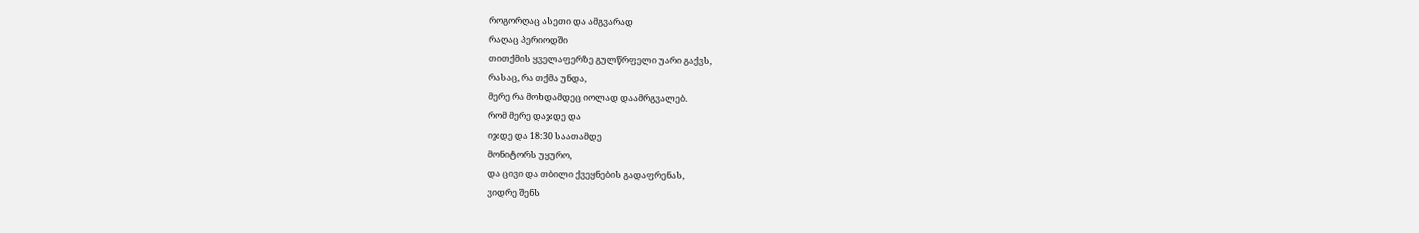როგორღაც ასეთი და ამგვარად
რაღაც პერიოდში
თითქმის ყველაფერზე გულწრფელი უარი გაქვს,
რასაც, რა თქმა უნდა,
მერე რა მოხდამდეც იოლად დაამრგვალებ.
რომ მერე დაჯდე და
იჯდე და 18:30 საათამდე
მონიტორს უყურო,
და ცივი და თბილი ქვეყნების გადაფრენას,
ვიდრე შენს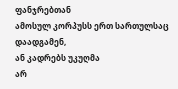ფანჯრებთან
ამოსულ კორპუსს ერთ სართულსაც დაადგამენ,
ან კადრებს უკუღმა
არ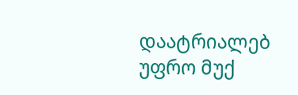დაატრიალებ უფრო მუქ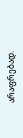არაფრებად.